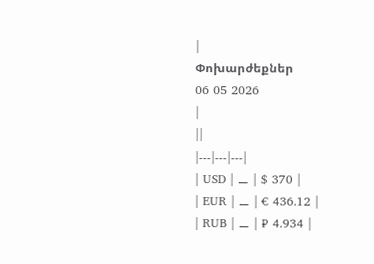|
Փոխարժեքներ
06 05 2026
|
||
|---|---|---|
| USD | ⚊ | $ 370 |
| EUR | ⚊ | € 436.12 |
| RUB | ⚊ | ₽ 4.934 |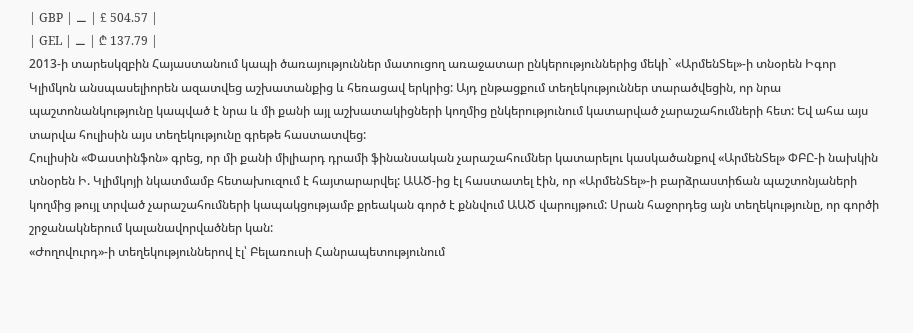| GBP | ⚊ | £ 504.57 |
| GEL | ⚊ | ₾ 137.79 |
2013-ի տարեսկզբին Հայաստանում կապի ծառայություններ մատուցող առաջատար ընկերություններից մեկի` «ԱրմենՏել»-ի տնօրեն Իգոր Կլիմկոն անսպասելիորեն ազատվեց աշխատանքից և հեռացավ երկրից: Այդ ընթացքում տեղեկություններ տարածվեցին, որ նրա պաշտոնանկությունը կապված է նրա և մի քանի այլ աշխատակիցների կողմից ընկերությունում կատարված չարաշահումների հետ: Եվ ահա այս տարվա հուլիսին այս տեղեկությունը գրեթե հաստատվեց:
Հուլիսին «Փաստինֆոն» գրեց, որ մի քանի միլիարդ դրամի ֆինանսական չարաշահումներ կատարելու կասկածանքով «ԱրմենՏել» ՓԲԸ-ի նախկին տնօրեն Ի. Կլիմկոյի նկատմամբ հետախուզում է հայտարարվել: ԱԱԾ-ից էլ հաստատել էին, որ «ԱրմենՏել»-ի բարձրաստիճան պաշտոնյաների կողմից թույլ տրված չարաշահումների կապակցությամբ քրեական գործ է քննվում ԱԱԾ վարույթում: Սրան հաջորդեց այն տեղեկությունը, որ գործի շրջանակներում կալանավորվածներ կան:
«Ժողովուրդ»-ի տեղեկություններով էլ՝ Բելառուսի Հանրապետությունում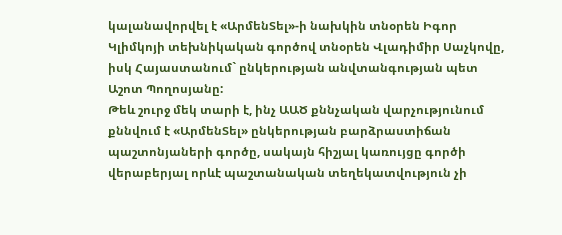կալանավորվել է «ԱրմենՏել»-ի նախկին տնօրեն Իգոր Կլիմկոյի տեխնիկական գործով տնօրեն Վլադիմիր Սաչկովը, իսկ Հայաստանում` ընկերության անվտանգության պետ Աշոտ Պողոսյանը:
Թեև շուրջ մեկ տարի է, ինչ ԱԱԾ քննչական վարչությունում քննվում է «ԱրմենՏել» ընկերության բարձրաստիճան պաշտոնյաների գործը, սակայն հիշյալ կառույցը գործի վերաբերյալ որևէ պաշտանական տեղեկատվություն չի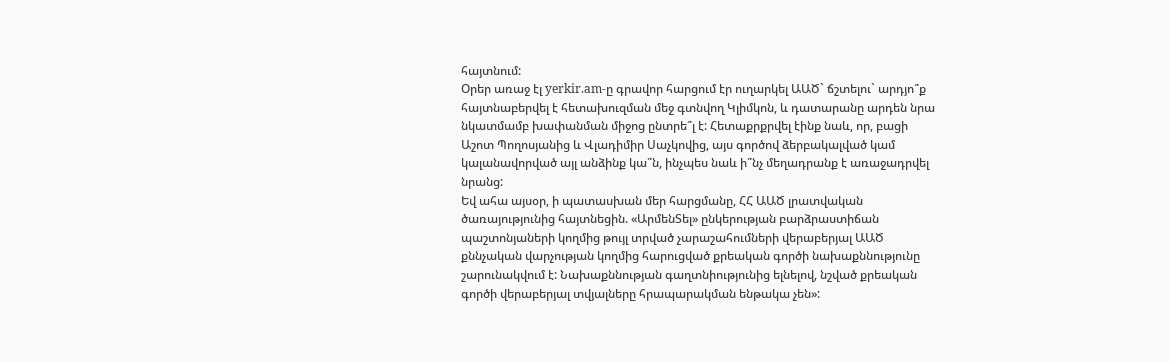հայտնում:
Օրեր առաջ էլ yerkir.am-ը գրավոր հարցում էր ուղարկել ԱԱԾ` ճշտելու` արդյո՞ք հայտնաբերվել է հետախուզման մեջ գտնվող Կլիմկոն, և դատարանը արդեն նրա նկատմամբ խափանման միջոց ընտրե՞լ է: Հետաքրքրվել էինք նաև, որ, բացի Աշոտ Պողոսյանից և Վլադիմիր Սաչկովից, այս գործով ձերբակալված կամ կալանավորված այլ անձինք կա՞ն, ինչպես նաև ի՞նչ մեղադրանք է առաջադրվել նրանց:
Եվ ահա այսօր, ի պատասխան մեր հարցմանը, ՀՀ ԱԱԾ լրատվական ծառայությունից հայտնեցին. «ԱրմենՏել» ընկերության բարձրաստիճան պաշտոնյաների կողմից թույլ տրված չարաշահումների վերաբերյալ ԱԱԾ քննչական վարչության կողմից հարուցված քրեական գործի նախաքննությունը շարունակվում է: Նախաքննության գաղտնիությունից ելնելով, նշված քրեական գործի վերաբերյալ տվյալները հրապարակման ենթակա չեն»: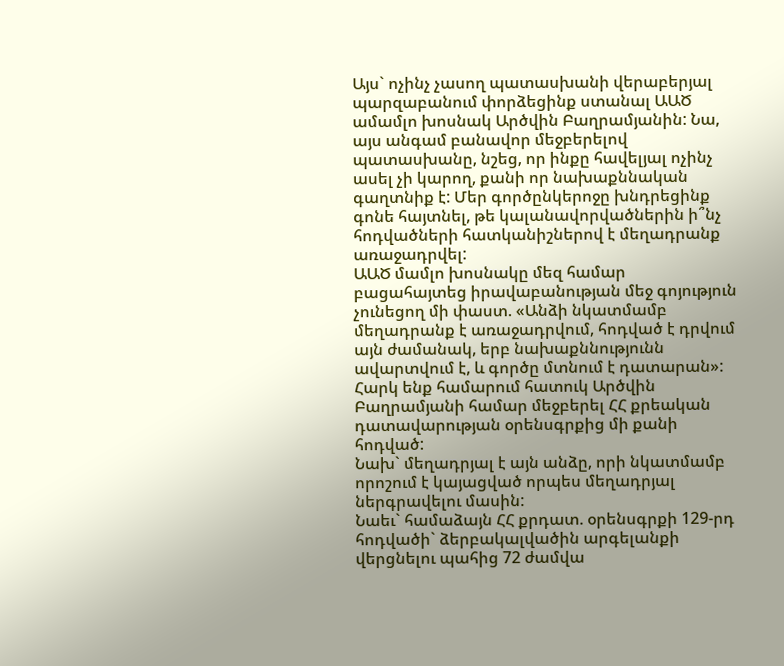Այս` ոչինչ չասող պատասխանի վերաբերյալ պարզաբանում փորձեցինք ստանալ ԱԱԾ ամամլո խոսնակ Արծվին Բաղրամյանին: Նա, այս անգամ բանավոր մեջբերելով պատասխանը, նշեց, որ ինքը հավելյալ ոչինչ ասել չի կարող, քանի որ նախաքննական գաղտնիք է: Մեր գործընկերոջը խնդրեցինք գոնե հայտնել, թե կալանավորվածներին ի՞նչ հոդվածների հատկանիշներով է մեղադրանք առաջադրվել:
ԱԱԾ մամլո խոսնակը մեզ համար բացահայտեց իրավաբանության մեջ գոյություն չունեցող մի փաստ. «Անձի նկատմամբ մեղադրանք է առաջադրվում, հոդված է դրվում այն ժամանակ, երբ նախաքննությունն ավարտվում է, և գործը մտնում է դատարան»:
Հարկ ենք համարում հատուկ Արծվին Բաղրամյանի համար մեջբերել ՀՀ քրեական դատավարության օրենսգրքից մի քանի հոդված:
Նախ` մեղադրյալ է այն անձը, որի նկատմամբ որոշում է կայացված որպես մեղադրյալ ներգրավելու մասին:
Նաեւ` համաձայն ՀՀ քրդատ. օրենսգրքի 129-րդ հոդվածի` ձերբակալվածին արգելանքի վերցնելու պահից 72 ժամվա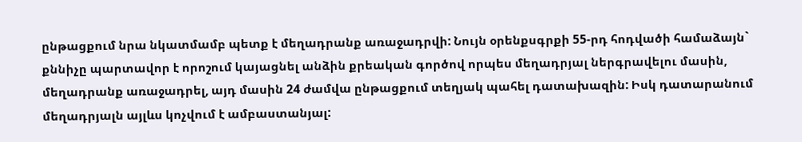ընթացքում նրա նկատմամբ պետք է մեղադրանք առաջադրվի: Նույն օրենքսգրքի 55-րդ հոդվածի համաձայն` քննիչը պարտավոր է որոշում կայացնել անձին քրեական գործով որպես մեղադրյալ ներգրավելու մասին, մեղադրանք առաջադրել, այդ մասին 24 ժամվա ընթացքում տեղյակ պահել դատախազին: Իսկ դատարանում մեղադրյալն այլևս կոչվում է ամբաստանյալ: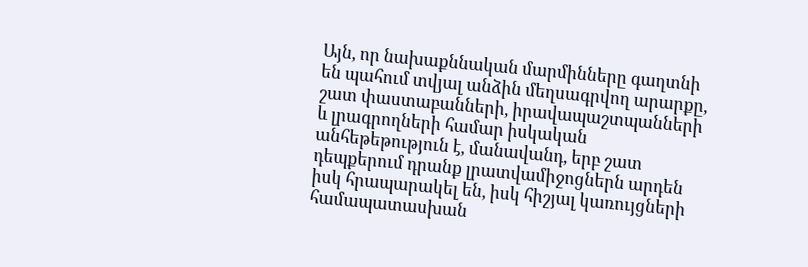Այն, որ նախաքննական մարմինները գաղտնի են պահում տվյալ անձին մեղսագրվող արարքը, շատ փաստաբանների, իրավապաշտպանների և լրագրողների համար իսկական անհեթեթություն է, մանավանդ, երբ շատ դեպքերում դրանք լրատվամիջոցներն արդեն իսկ հրապարակել են, իսկ հիշյալ կառույցների համապատասխան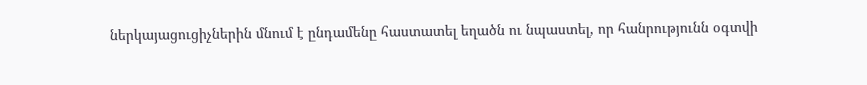ներկայացուցիչներին մնում է ընդամենը հաստատել եղածն ու նպաստել, որ հանրությունն օգտվի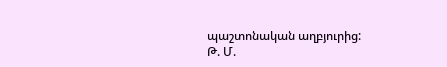պաշտոնական աղբյուրից:
Թ. Մ.